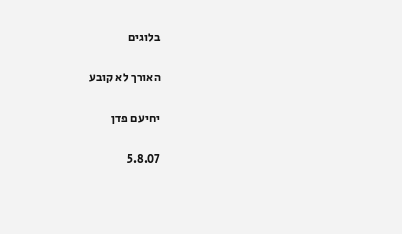בלוגים

האורך לא קובע

יחיעם פדן

5.8.07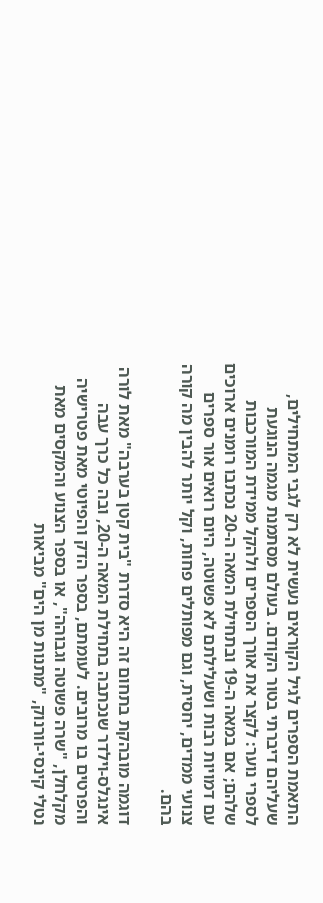התאמת הספרים לגיל הקוראים נעשית לא רק לגבי המתחילים, שעליהם דיברתי בטור הקודם. בעולם מסתמנת מגמה הנוגעת לספרי נוער: לקצר את אורך הספרים ולהקל ממידת המורכבות שלהם; אם במאה ה-19 ובתחילת המאה ה-20 נכתבו רומנים ארוכים עם דמויות רבות ושעלילתם לא פשוטה, היום רואים אור ספרים צנועי ממדים, יחסית, וגם מפותלים פחות, וקל יותר להבין מה קורה בהם.

דוגמה מובהקת בתחום זה היא סדרת "בית קטן בערבה" מאת לורה אינגלס-וילדר שנכתבה בתחילת המאה ה-20, ובה כל כרך עבה והפרטים בו מרובים. לעומתם, בספר הדק והפיוטי מאת פטרישיה מקלחלן, "שרה פשוטה וגבוהה", או בספר הצנוע והמקסים מאת נטלי קינסי-וורנוק, "מתנות מן הים" מביאות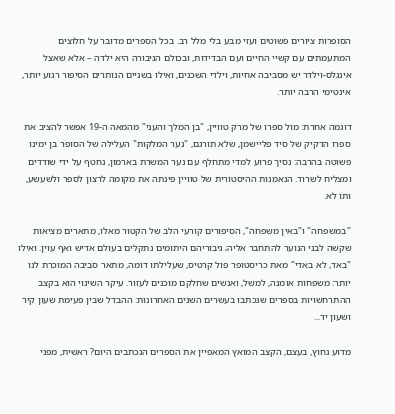הסופרות ציורים פשוטים ועזי מבע בלי מלל רב. בכל הספרים מדובר על חלוצים המתעמתים עם קשיי החיים ועם הבדידות, ובכולם הגיבורה היא ילדה – אלא שאצל אינגלס-וילדר יש מסביבה אחיות, וילדי השכנים, ואילו בשניים הנותרים הסיפור רגוע יותר, אינטימי הרבה יותר.

דוגמה אחרת: מול ספרו של מרק טוויין, "בן המלך והעני" מהמאה ה-19 אפשר להציב את ספרו הדקיק של סיד פליישמן, שלא תורגם, "נער המלקות" העלילה של הסופר בן ימינו פשוטה בהרבה: נסיך פרוע למדי מתחלף עם נער המשרת בארמון, נחטף על ידי שודדים ומצליח לשרוד. הנאמנות ההיסטורית של טוויין פינתה את מקומה לרצון לספר ולשעשע, ותו לא.

"במשפחה" ו"באין משפחה", הסיפורים קורעי הלב של הקטור מאלו, מתארים מציאות שקשה לבני הנוער להתחבר אליה; גיבוריהם היתומים נתקלים בעולם אדיש ואף עוין. ואילו "באד, לא באדי" מאת כריסטופר פול קרטיס, שעלילתו דומה, מתאר סביבה המוכרת לנו יותר: משפחות אומנה, למשל, ואנשים שחלקם מוכנים לעזור. עיקר השינוי הוא בקצב ההתרחשויות בספרים שנכתבו בעשרים השנים האחרונות: ההבדל שבין פעימת שעון קיר ושעון יד...

מדוע נחוץ, בעצם, הקצב המואץ המאפיין את הספרים הנכתבים היום? ראשית, מפני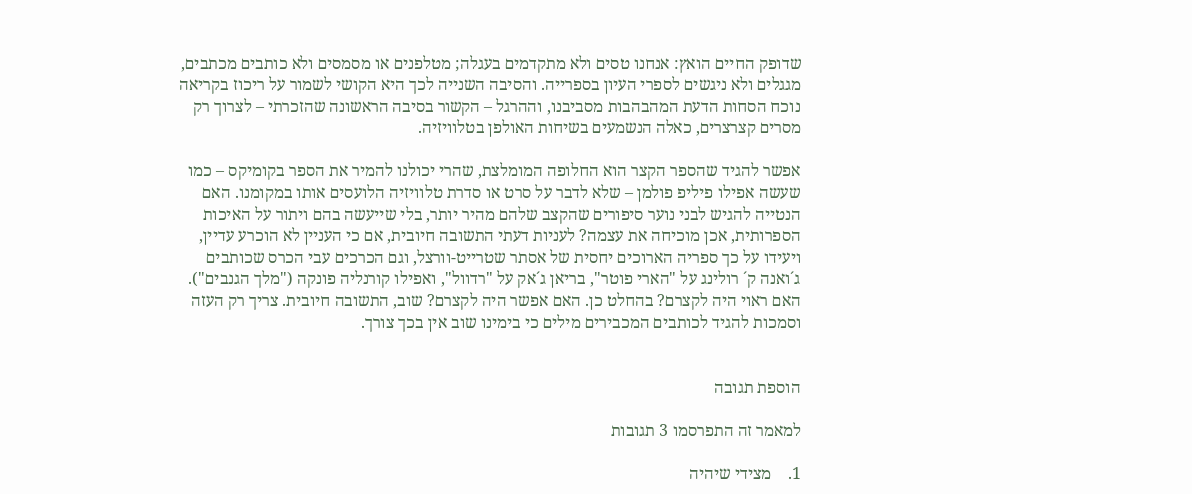שדופק החיים הואץ: אנחנו טסים ולא מתקדמים בעגלה; מטלפנים או מסמסים ולא כותבים מכתבים, מגגלים ולא ניגשים לספרי העיון בספרייה. והסיבה השנייה לכך היא הקושי לשמור על ריכוז בקריאה נוכח הסחות הדעת המהבהבות מסביבנו, וההרגל – הקשור בסיבה הראשונה שהזכרתי – לצרוך רק מסרים קצרצרים, כאלה הנשמעים בשיחות האולפן בטלוויזיה.

אפשר להגיד שהספר הקצר הוא החלופה המומלצת, שהרי יכולנו להמיר את הספר בקומיקס – כמו שעשה אפילו פיליפ פולמן – שלא לדבר על סרט או סדרת טלוויזיה הלועסים אותו במקומנו. האם הנטייה להגיש לבני נוער סיפורים שהקצב שלהם מהיר יותר, בלי שייעשה בהם ויתור על האיכות הספרותית, אכן מוכיחה את עצמה? לעניות דעתי התשובה חיובית, אם כי העניין לא הוכרע עדיין, ויעידו על כך ספריה הארוכים יחסית של אסתר שטרייט-וורצל, וגם הכרכים עבי הכרס שכותבים ג´ואנה ק´ רולינג על "הארי פוטר", בריאן ג´אק על "רדוול", ואפילו קורנליה פונקה ("מלך הגנבים"). האם ראוי היה לקצרם? בהחלט כן. האם אפשר היה לקצרם? שוב, התשובה חיובית. צריך רק העזה וסמכות להגיד לכותבים המכבירים מילים כי בימינו שוב אין בכך צורך.


הוספת תגובה

למאמר זה התפרסמו 3 תגובות

1.    מצידי שיהיה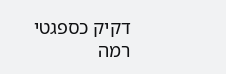דקיק כספגטי
רמה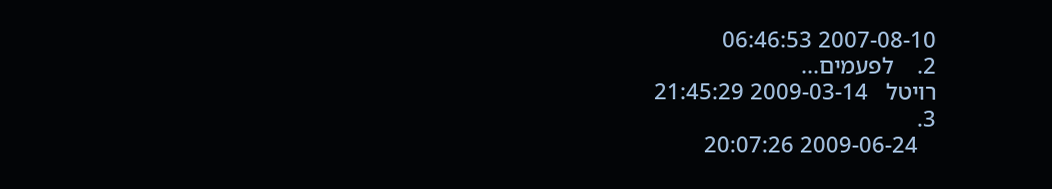2007-08-10 06:46:53
2.    לפעמים...
רויטל   2009-03-14 21:45:29
3.
   2009-06-24 20:07:26